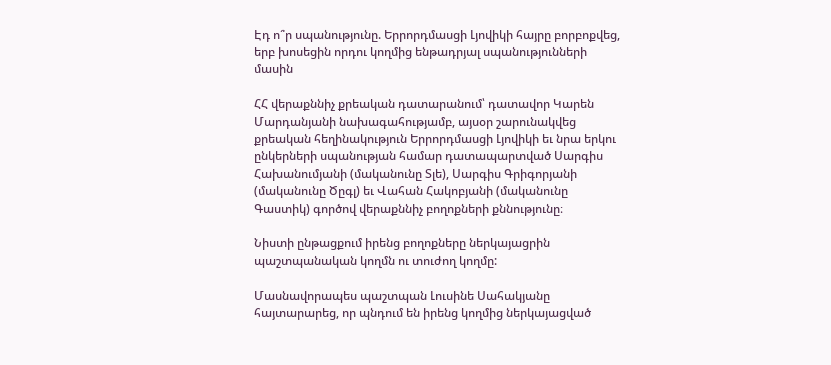Էդ ո՞ր սպանությունը. Երրորդմասցի Լյովիկի հայրը բորբոքվեց, երբ խոսեցին որդու կողմից ենթադրյալ սպանությունների մասին

ՀՀ վերաքննիչ քրեական դատարանում՝ դատավոր Կարեն Մարդանյանի նախագահությամբ, այսօր շարունակվեց քրեական հեղինակություն Երրորդմասցի Լյովիկի եւ նրա երկու ընկերների սպանության համար դատապարտված Սարգիս Հախանումյանի (մականունը Տլե), Սարգիս Գրիգորյանի (մականունը Ծըգլ) եւ Վահան Հակոբյանի (մականունը Գաստիկ) գործով վերաքննիչ բողոքների քննությունը։

Նիստի ընթացքում իրենց բողոքները ներկայացրին պաշտպանական կողմն ու տուժող կողմը:

Մասնավորապես պաշտպան Լուսինե Սահակյանը հայտարարեց, որ պնդում են իրենց կողմից ներկայացված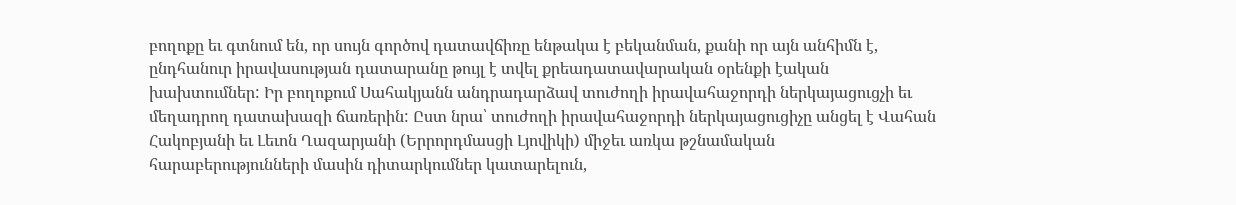բողոքը եւ գտնում են, որ սույն գործով դատավճիռը ենթակա է բեկանման, քանի որ այն անհիմն է, ընդհանուր իրավասության դատարանը թույլ է տվել քրեադատավարական օրենքի էական խախտումներ: Իր բողոքում Սահակյանն անդրադարձավ տուժողի իրավահաջորդի ներկայացուցչի եւ մեղադրող դատախազի ճառերին: Ըստ նրա՝ տուժողի իրավահաջորդի ներկայացուցիչը անցել է Վահան Հակոբյանի եւ Լեւոն Ղազարյանի (Երրորդմասցի Լյովիկի) միջեւ առկա թշնամական հարաբերությունների մասին դիտարկումներ կատարելուն,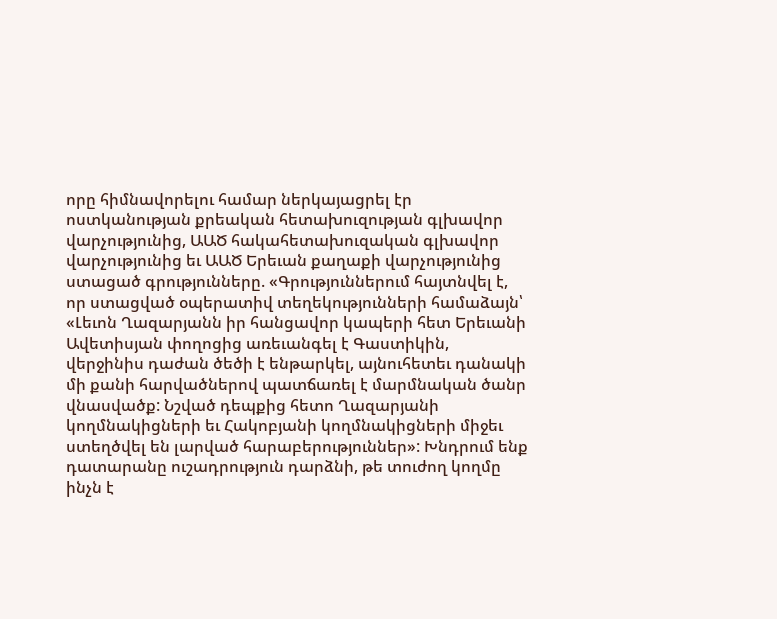որը հիմնավորելու համար ներկայացրել էր ոստկանության քրեական հետախուզության գլխավոր վարչությունից, ԱԱԾ հակահետախուզական գլխավոր վարչությունից եւ ԱԱԾ Երեւան քաղաքի վարչությունից ստացած գրությունները. «Գրություններում հայտնվել է, որ ստացված օպերատիվ տեղեկությունների համաձայն՝ «Լեւոն Ղազարյանն իր հանցավոր կապերի հետ Երեւանի Ավետիսյան փողոցից առեւանգել է Գաստիկին, վերջինիս դաժան ծեծի է ենթարկել, այնուհետեւ դանակի մի քանի հարվածներով պատճառել է մարմնական ծանր վնասվածք: Նշված դեպքից հետո Ղազարյանի կողմնակիցների եւ Հակոբյանի կողմնակիցների միջեւ ստեղծվել են լարված հարաբերություններ»: Խնդրում ենք դատարանը ուշադրություն դարձնի, թե տուժող կողմը ինչն է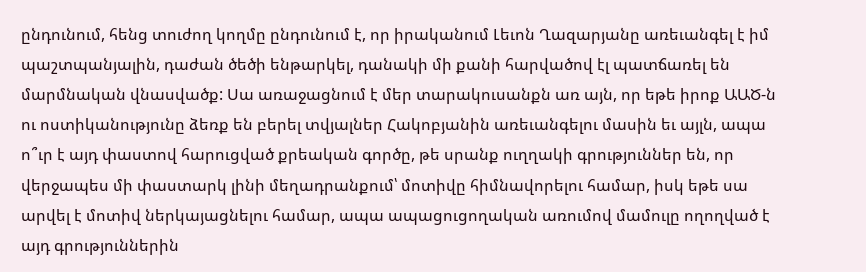ընդունում, հենց տուժող կողմը ընդունում է, որ իրականում Լեւոն Ղազարյանը առեւանգել է իմ պաշտպանյալին, դաժան ծեծի ենթարկել, դանակի մի քանի հարվածով էլ պատճառել են մարմնական վնասվածք: Սա առաջացնում է մեր տարակուսանքն առ այն, որ եթե իրոք ԱԱԾ-ն ու ոստիկանությունը ձեռք են բերել տվյալներ Հակոբյանին առեւանգելու մասին եւ այլն, ապա ո՞ւր է այդ փաստով հարուցված քրեական գործը, թե սրանք ուղղակի գրություններ են, որ վերջապես մի փաստարկ լինի մեղադրանքում՝ մոտիվը հիմնավորելու համար, իսկ եթե սա արվել է մոտիվ ներկայացնելու համար, ապա ապացուցողական առումով մամուլը ողողված է այդ գրություններին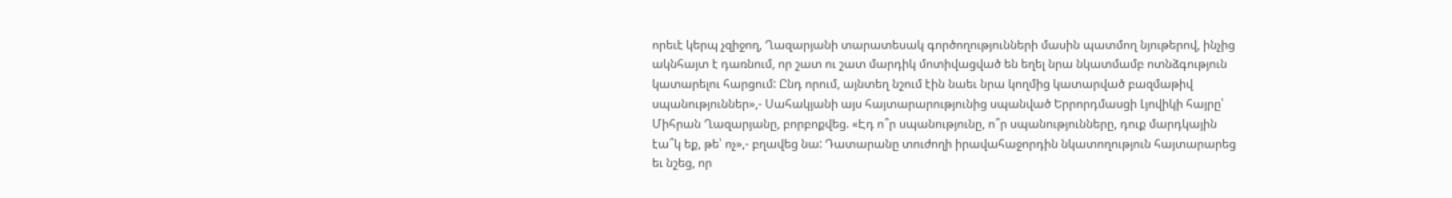որեւէ կերպ չզիջող, Ղազարյանի տարատեսակ գործողությունների մասին պատմող նյութերով, ինչից ակնհայտ է դառնում, որ շատ ու շատ մարդիկ մոտիվացված են եղել նրա նկատմամբ ոտնձգություն կատարելու հարցում: Ընդ որում, այնտեղ նշում էին նաեւ նրա կողմից կատարված բազմաթիվ սպանություններ»,- Սահակյանի այս հայտարարությունից սպանված Երրորդմասցի Լյովիկի հայրը՝ Միհրան Ղազարյանը, բորբոքվեց. «Էդ ո՞ր սպանությունը, ո՞ր սպանությունները, դուք մարդկային էա՞կ եք, թե՝ ոչ»,- բղավեց նա: Դատարանը տուժողի իրավահաջորդին նկատողություն հայտարարեց եւ նշեց, որ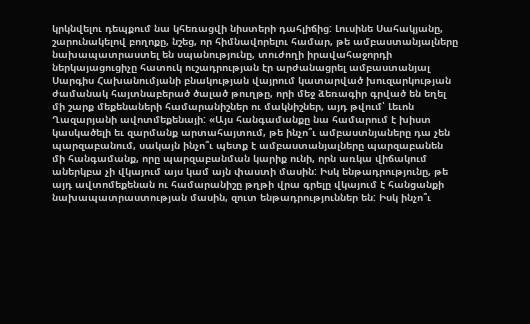կրկնվելու դեպքում նա կհեռացվի նիստերի դահլիճից: Լուսինե Սահակյանը, շարունակելով բողոքը, նշեց, որ հիմնավորելու համար, թե ամբաստանյալները նախապատրաստել են սպանությունը, տուժողի իրավահաջորդի ներկայացուցիչը հատուկ ուշադրության էր արժանացրել ամբաստանյալ Սարգիս Հախանումյանի բնակության վայրում կատարված խուզարկության ժամանակ հայտնաբերած ծալած թուղթը, որի մեջ ձեռագիր գրված են եղել մի շարք մեքենաների համարանիշներ ու մակնիշներ, այդ թվում՝ Լեւոն Ղազարյանի ավոտմեքենայի: «Այս հանգամանքը նա համարում է խիստ կասկածելի եւ զարմանք արտահայտում, թե ինչո՞ւ ամբաստնյաները դա չեն պարզաբանում, սակայն ինչո՞ւ պետք է ամբաստանյալները պարզաբանեն մի հանգամանք, որը պարզաբանման կարիք ունի, որն առկա վիճակում աներկբա չի վկայում այս կամ այն փաստի մասին: Իսկ ենթադրությունը, թե այդ ավտոմեքենան ու համարանիշը թղթի վրա գրելը վկայում է հանցանքի նախապատրաստության մասին, զուտ ենթադրություններ են: Իսկ ինչո՞ւ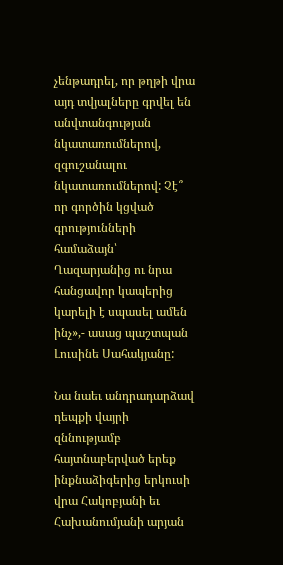չենթադրել, որ թղթի վրա այդ տվյալները գրվել են անվտանգության նկատառումներով, զգուշանալու նկատառումներով: Չէ՞ որ գործին կցված գրությունների համաձայն՝ Ղազարյանից ու նրա հանցավոր կապերից կարելի է սպասել ամեն ինչ»,- ասաց պաշտպան Լուսինե Սահակյանը:

Նա նաեւ անդրադարձավ դեպքի վայրի զննությամբ հայտնաբերված երեք ինքնաձիգերից երկուսի վրա Հակոբյանի եւ Հախանումյանի արյան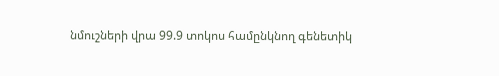նմուշների վրա 99.9 տոկոս համընկնող գենետիկ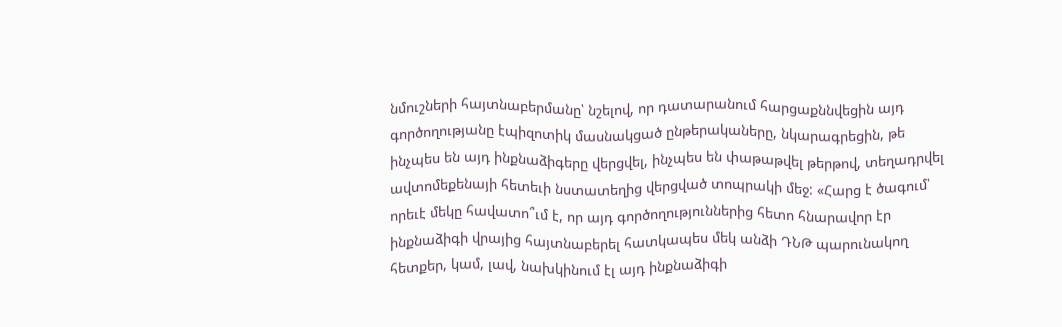նմուշների հայտնաբերմանը՝ նշելով, որ դատարանում հարցաքննվեցին այդ գործողությանը էպիզոտիկ մասնակցած ընթերակաները, նկարագրեցին, թե ինչպես են այդ ինքնաձիգերը վերցվել, ինչպես են փաթաթվել թերթով, տեղադրվել ավտոմեքենայի հետեւի նստատեղից վերցված տոպրակի մեջ: «Հարց է ծագում՝ որեւէ մեկը հավատո՞ւմ է, որ այդ գործողություններից հետո հնարավոր էր ինքնաձիգի վրայից հայտնաբերել հատկապես մեկ անձի ԴՆԹ պարունակող հետքեր, կամ, լավ, նախկինում էլ այդ ինքնաձիգի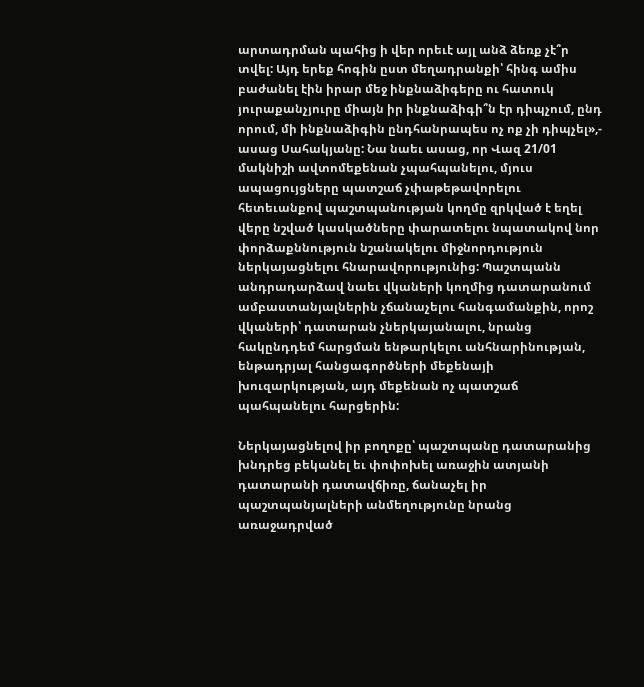արտադրման պահից ի վեր որեւէ այլ անձ ձեռք չէ՞ր տվել: Այդ երեք հոգին ըստ մեղադրանքի՝ հինգ ամիս բաժանել էին իրար մեջ ինքնաձիգերը ու հատուկ յուրաքանչյուրը միայն իր ինքնաձիգի՞ն էր դիպչում, ընդ որում, մի ինքնաձիգին ընդհանրապես ոչ ոք չի դիպչել»,- ասաց Սահակյանը: Նա նաեւ ասաց, որ Վազ 21/01 մակնիշի ավտոմեքենան չպահպանելու, մյուս ապացույցները պատշաճ չփաթեթավորելու հետեւանքով պաշտպանության կողմը զրկված է եղել վերը նշված կասկածները փարատելու նպատակով նոր փորձաքննություն նշանակելու միջնորդություն ներկայացնելու հնարավորությունից: Պաշտպանն անդրադարձավ նաեւ վկաների կողմից դատարանում ամբաստանյալներին չճանաչելու հանգամանքին, որոշ վկաների՝ դատարան չներկայանալու, նրանց հակընդդեմ հարցման ենթարկելու անհնարինության, ենթադրյալ հանցագործների մեքենայի խուզարկության, այդ մեքենան ոչ պատշաճ պահպանելու հարցերին:

Ներկայացնելով իր բողոքը՝ պաշտպանը դատարանից խնդրեց բեկանել եւ փոփոխել առաջին ատյանի դատարանի դատավճիռը, ճանաչել իր պաշտպանյալների անմեղությունը նրանց առաջադրված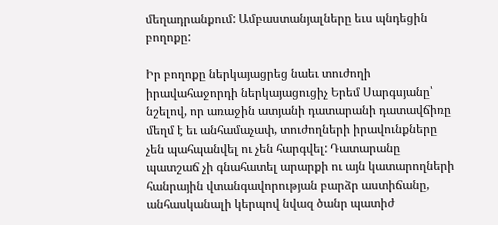մեղադրանքում: Ամբաստանյալները եւս պնդեցին բողոքը:

Իր բողոքը ներկայացրեց նաեւ տուժողի իրավահաջորդի ներկայացուցիչ Երեմ Սարգսյանը՝ նշելով, որ առաջին ատյանի դատարանի դատավճիռը մեղմ է եւ անհամաչափ, տուժողների իրավունքները չեն պահպանվել ու չեն հարգվել: Դատարանը պատշաճ չի գնահատել արարքի ու այն կատարողների հանրային վտանգավորության բարձր աստիճանը, անհասկանալի կերպով նվազ ծանր պատիժ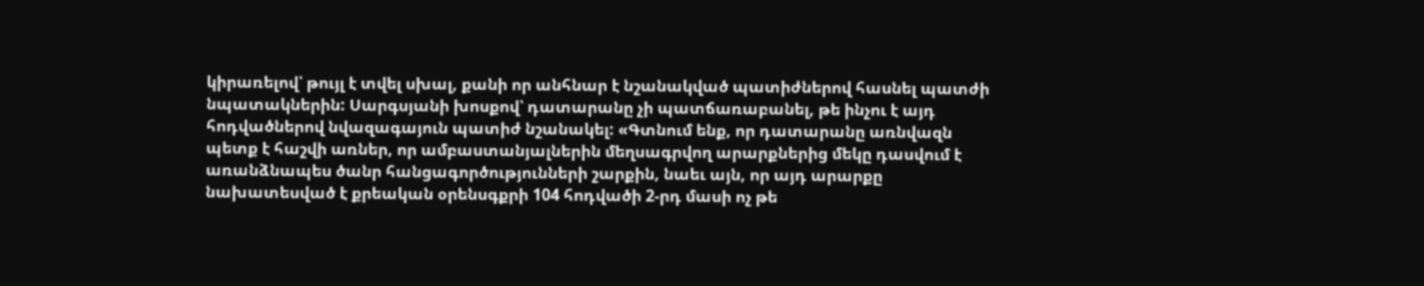կիրառելով՝ թույլ է տվել սխալ, քանի որ անհնար է նշանակված պատիժներով հասնել պատժի նպատակներին: Սարգսյանի խոսքով՝ դատարանը չի պատճառաբանել, թե ինչու է այդ հոդվածներով նվազագայուն պատիժ նշանակել: «Գտնում ենք, որ դատարանը առնվազն պետք է հաշվի առներ, որ ամբաստանյալներին մեղսագրվող արարքներից մեկը դասվում է առանձնապես ծանր հանցագործությունների շարքին, նաեւ այն, որ այդ արարքը նախատեսված է քրեական օրենսգքրի 104 հոդվածի 2-րդ մասի ոչ թե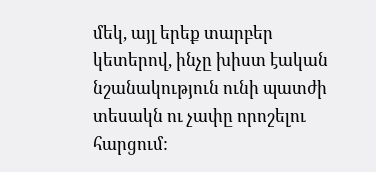մեկ, այլ երեք տարբեր կետերով, ինչը խիստ էական նշանակություն ունի պատժի տեսակն ու չափը որոշելու հարցում: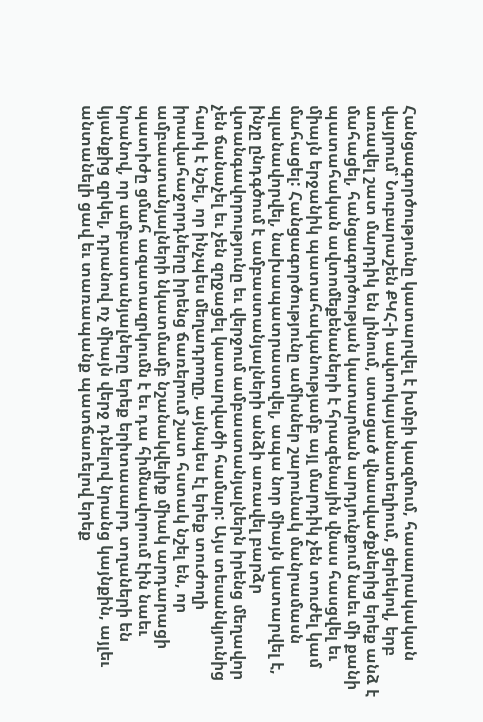Հանցագործությունը կատարվել է խմբի կազմում, հասարակական վայրում՝ Նուբարաշեն ՔԿՀ-ի ավտոկայանատեղիում, ցերեկով, երբ առավել շատ մարդիկ են լինում, ստացած վնասվածքներից երեք անձ է մահացել, հանցագործության կատարման արդյունքում նաեւ մի քանի պատահական ավտոմեքենաների է հրազենային վնաս հասցվել եւ միայն երջանիկ պատահականությամբ այլ մարդիկ չեն տուժել կամ մահացել: Հանցագործությունը ամիսներ շարունակ մանրամասն պլանավորվել, նախապատրաստվել, ապա նոր միայն կատարվել է, ինչը ընդգծում է ամբաստանյալների անձի առավել բարձր վտանգավորությունը եւ վերջում ամբաստանյալներն իրենց մեղավոր չեն ճանաչել եւ չեն զղջացել կատարվածի համար: Այս տեսանկյունից հարկ է նշել, որ ինչպես մեղադրողը, այնպես էլ երեք տուժողի իրավահաջորդները իրենց ճառերում շատ հստակ նշել են, որ ամբաստանյալների նկատմամբ նշանակվելիք միակ արդարացի պատիժը ցմահ ազատազրկումն է եւ դա հիմնավորում էին նաեւ նրանով, որ ամբաստանյալները երեք երիտասարդ տղաների են կյանքից զրկել, դրանով ոչ միայն վերջ դնելով նրանց կայնքին, այլեւ անտանելի ցավ եւ տառապանք պատճառելով երեք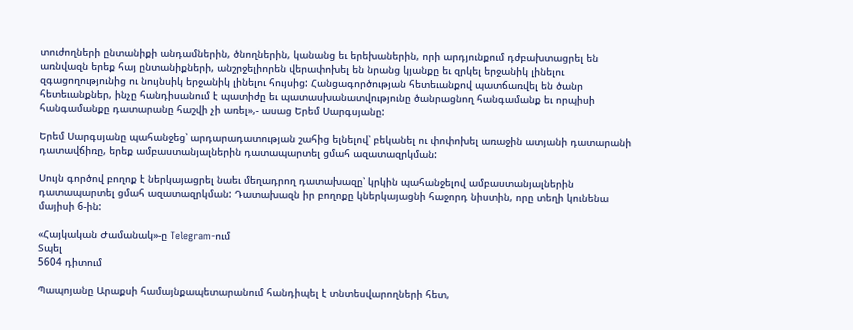տուժողների ընտանիքի անդամներին, ծնողներին, կանանց եւ երեխաներին, որի արդյունքում դժբախտացրել են առնվազն երեք հայ ընտանիքների, անշրջելիորեն վերափոխել են նրանց կյանքը եւ զրկել երջանիկ լինելու զգացողությունից ու նույնսիկ երջանիկ լինելու հույսից: Հանցագործության հետեւանքով պատճառվել են ծանր հետեւանքներ, ինչը հանդիսանում է պատիժը եւ պատասխանատվությունը ծանրացնող հանգամանք եւ որպիսի հանգամանքը դատարանը հաշվի չի առել»,- ասաց Երեմ Սարգսյանը:

Երեմ Սարգսյանը պահանջեց՝ արդարադատության շահից ելնելով՝ բեկանել ու փոփոխել առաջին ատյանի դատարանի դատավճիռը, երեք ամբաստանյալներին դատապարտել ցմահ ազատազրկման:

Սույն գործով բողոք է ներկայացրել նաեւ մեղադրող դատախազը՝ կրկին պահանջելով ամբաստանյալներին դատապարտել ցմահ ազատազրկման: Դատախազն իր բողոքը կներկայացնի հաջորդ նիստին, որը տեղի կունենա մայիսի 6-ին:

«Հայկական Ժամանակ»-ը Telegram-ում
Տպել
5604 դիտում

Պապոյանը Արաքսի համայնքապետարանում հանդիպել է տնտեսվարողների հետ,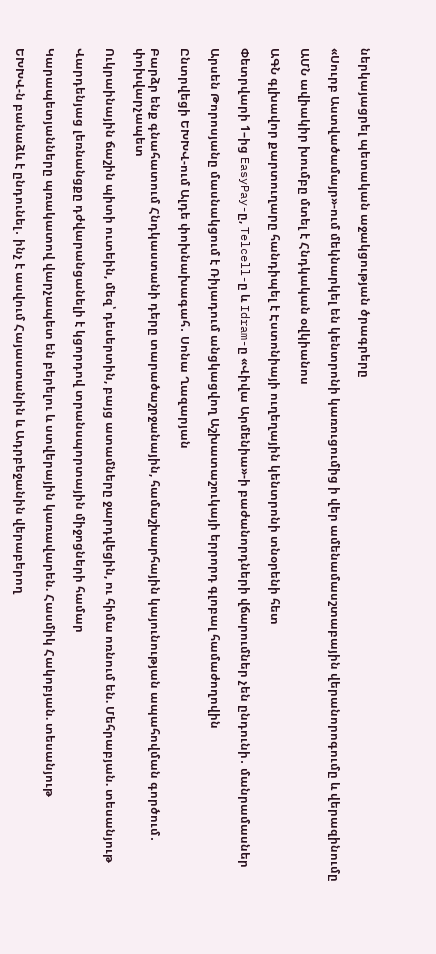ներկայացրել պետական աջակցության ծրագրերը

«Սուրբ Աստվածամայր»-ում մեկնարկել են կենտրոնի կառուցումից ի վեր ամենամասշտաբային վերանորոգումը և վերազինումը

ԱՄՆ ավիակիր խումբը մտել է Հնդկական օվկիանոս

ԱԳՆ գլխավոր քարտուղարը հանդիպել է Էստոնիայի ուղեղային կենտրոնի տնօրենի հետ

Փետրվարի 1–ից EasyPay-ը, Telcell-ը և Idram-ը «Վիվա Արմենիա»-ի բաժանորդների վճարումներ չեն ընդունի․ մանրամասներ

Արսեն Թորոսյանը մասնակցում է Ռիյադում անցկացվող Աշխատաշուկայի երրորդ գլոբալ համաժողովին

Ընտրվեցի ԵԽԽՎ-ում Ալդե փոխնախագահ․ Սոնա Ղազարյան

Բարձր ենք գնահատում Հնդկաստանի դերը տարածաշրջանային, համաշխարհային կայունության ապահովման գործում․ փոխվարչապետ

Ուկրաինային ճաշին պիտի ուտեին, մեզ՝ դեսերտին, բայց ատամները ջարդվեցին, ու հիմա ոռնում են. Մեհրաբյան. տեսանյութ

Վարդենյաց լեռնանցքը դժվարանցանելի է կցորդով տրանսպորտային միջոցների համար

Կարապետյանները պռակատով վարչապետ են բերելու և ստվերային կառավարեն. Հասմիկ Հակոբյան. տեսանյութ

ԵԽԽՎ-ն բանաձև է ընդունել․ ինչ է ասվում Հայաստանին և Ադրբեջանին վերաբերող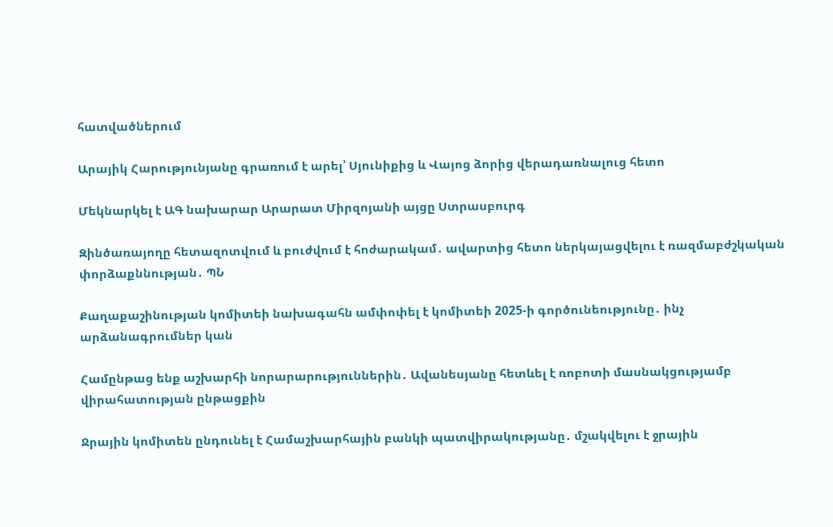հատվածներում

Արայիկ Հարությունյանը գրառում է արել՝ Սյունիքից և Վայոց ձորից վերադառնալուց հետո

Մեկնարկել է ԱԳ նախարար Արարատ Միրզոյանի այցը Ստրասբուրգ

Զինծառայողը հետազոտվում և բուժվում է հոժարակամ․ ավարտից հետո ներկայացվելու է ռազմաբժշկական փորձաքննության․ ՊՆ

Քաղաքաշինության կոմիտեի նախագահն ամփոփել է կոմիտեի 2025-ի գործունեությունը․ ինչ արձանագրումներ կան

Համընթաց ենք աշխարհի նորարարություններին․ Ավանեսյանը հետևել է ռոբոտի մասնակցությամբ վիրահատության ընթացքին

Ջրային կոմիտեն ընդունել է Համաշխարհային բանկի պատվիրակությանը․ մշակվելու է ջրային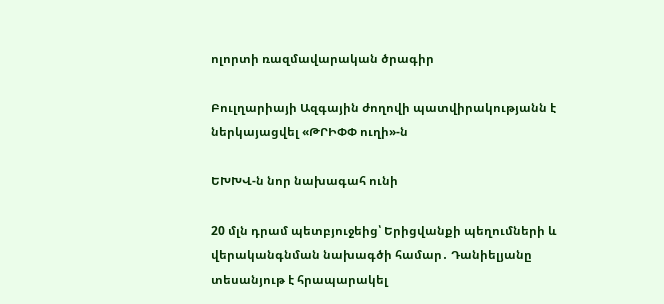ոլորտի ռազմավարական ծրագիր

Բուլղարիայի Ազգային ժողովի պատվիրակությանն է ներկայացվել «ԹՐԻՓՓ ուղի»-ն

ԵԽԽՎ-ն նոր նախագահ ունի

20 մլն դրամ պետբյուջեից՝ Երիցվանքի պեղումների և վերականգնման նախագծի համար․ Դանիելյանը տեսանյութ է հրապարակել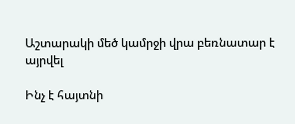Աշտարակի մեծ կամրջի վրա բեռնատար է այրվել

Ինչ է հայտնի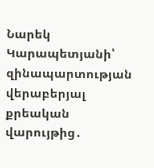Նարեկ Կարապետյանի՝ զինապարտության վերաբերյալ քրեական վարույթից․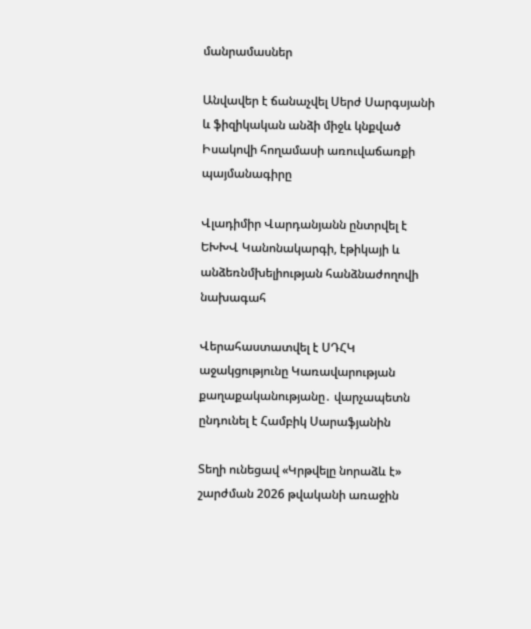մանրամասներ

Անվավեր է ճանաչվել Սերժ Սարգսյանի և ֆիզիկական անձի միջև կնքված Իսակովի հողամասի առուվաճառքի պայմանագիրը

Վլադիմիր Վարդանյանն ընտրվել է ԵԽԽՎ Կանոնակարգի, էթիկայի և անձեռնմխելիության հանձնաժողովի նախագահ

Վերահաստատվել է ՍԴՀԿ աջակցությունը Կառավարության քաղաքականությանը․ վարչապետն ընդունել է Համբիկ Սարաֆյանին

Տեղի ունեցավ «Կրթվելը նորաձև է» շարժման 2026 թվականի առաջին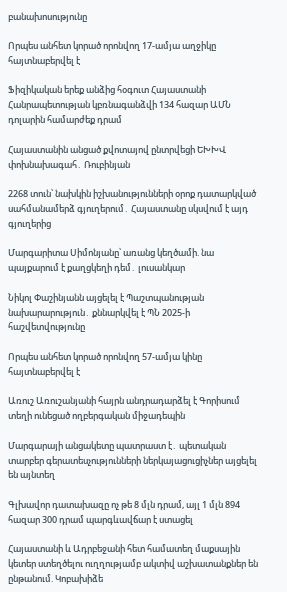բանախոսությունը

Որպես անհետ կորած որոնվող 17-ամյա աղջիկը հայտնաբերվել է

Ֆիզիկական երեք անձից հօգուտ Հայաստանի Հանրապետության կբռնագանձվի 134 հազար ԱՄՆ դոլարին համարժեք դրամ

Հայաստանին անցած քվոտայով ընտրվեցի ԵԽԽՎ փոխնախագահ․ Ռուբինյան

2268 տուն՝ նախկին իշխանությունների օրոք դատարկված սահմանամերձ գյուղերում․ Հայաստանը սկսվում է այդ գյուղերից

Մարգարիտա Սիմոնյանը՝ առանց կեղծամի. նա պայքարում է քաղցկեղի դեմ․ լուսանկար

Նիկոլ Փաշինյանն այցելել է Պաշտպանության նախարարություն․ քննարկվել է ՊՆ 2025-ի հաշվետվությունը

Որպես անհետ կորած որոնվող 57-ամյա կինը հայտնաբերվել է

Առուշ Առուշանյանի հայրն անդրադարձել է Գորիսում տեղի ունեցած ողբերգական միջադեպին

Մարգարայի անցակետը պատրաստ է․ պետական տարբեր գերատեսչությունների ներկայացուցիչներ այցելել են այնտեղ

Գլխավոր դատախազը ոչ թե 8 մլն դրամ, այլ 1 մլն 894 հազար 300 դրամ պարգևավճար է ստացել

Հայաստանի և Ադրբեջանի հետ համատեղ մաքսային կետեր ստեղծելու ուղղությամբ ակտիվ աշխատանքներ են ընթանում. Կոբախիձե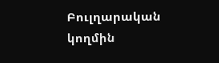Բուլղարական կողմին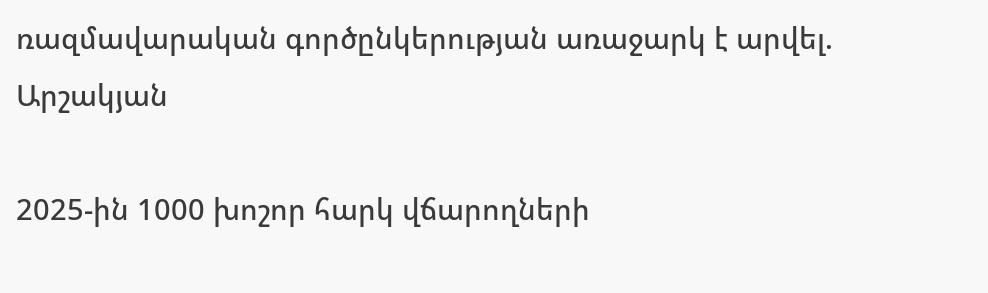ռազմավարական գործընկերության առաջարկ է արվել. Արշակյան

2025-ին 1000 խոշոր հարկ վճարողների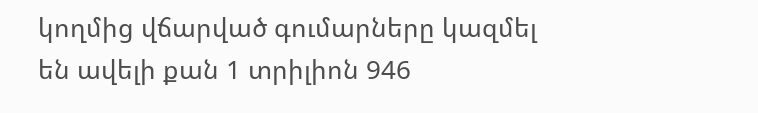կողմից վճարված գումարները կազմել են ավելի քան 1 տրիլիոն 946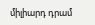միլիարդ դրամ